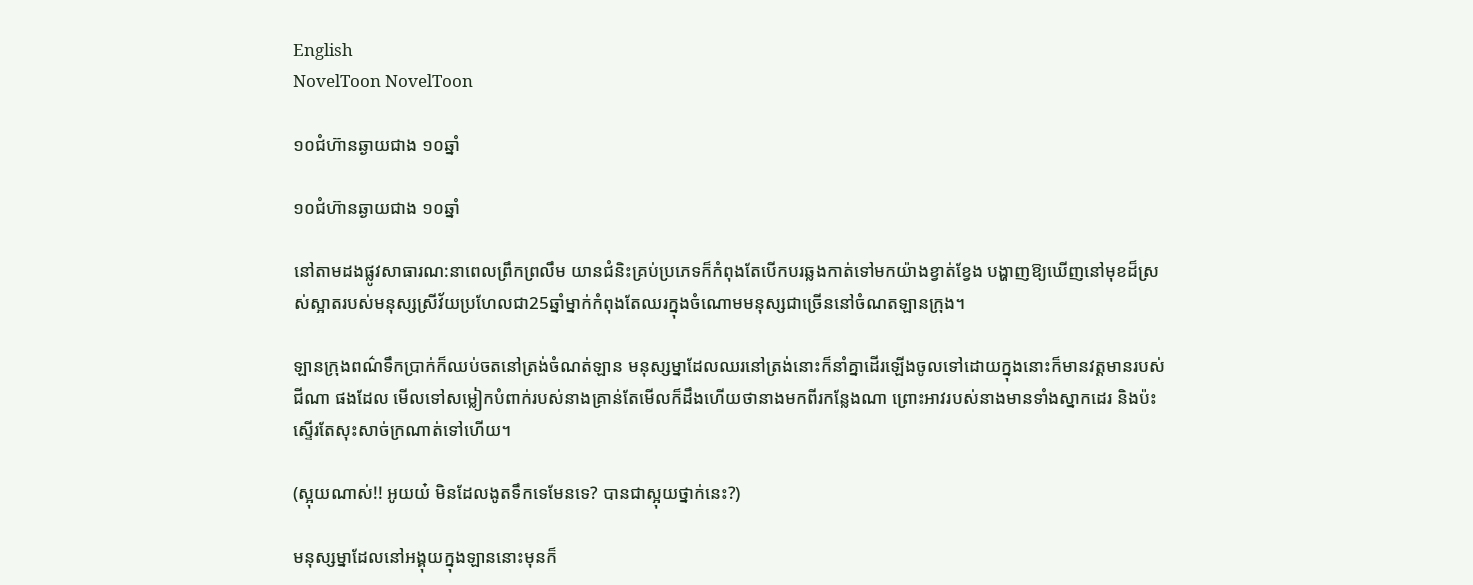English
NovelToon NovelToon

១០ជំហ៊ានឆ្ងាយជាង ១០ឆ្នាំ

១០ជំហ៊ានឆ្ងាយជាង ១០ឆ្នាំ

នៅតាមដងផ្លូវសាធារណ:នាពេលព្រឹកព្រលឹម យានជំនិះគ្រប់ប្រភេទក៏កំពុងតែបើកបរឆ្លងកាត់ទៅមកយ៉ាងខ្វាត់ខ្វែង បង្ហាញឱ្យឃើញនៅមុខដ៏ស្រស់ស្អាតរបស់មនុស្សស្រីវ័យប្រហែលជា25ឆ្នាំម្នាក់កំពុងតែឈរក្នុងចំណោមមនុស្សជាច្រើននៅចំណតឡានក្រុង។

ឡានក្រុងពណ៌ទឹកប្រាក់ក៏ឈប់ចតនៅត្រង់ចំណត់ឡាន មនុស្សម្នាដែលឈរនៅត្រង់នោះក៏នាំគ្នាដើរឡើងចូលទៅដោយក្នុងនោះក៏មានវត្តមានរបស់ ជីណា ផងដែល មើលទៅសម្លៀកបំពាក់របស់នាងគ្រាន់តែមើលក៏ដឹងហើយថានាងមកពីរកន្លែងណា ព្រោះអាវរបស់នាងមានទាំងស្នាកដេរ និងប៉ះស្ទើរតែសុះសាច់ក្រណាត់ទៅហើយ។

(ស្អុយណាស់!! អូយយ៎ មិនដែលងូតទឹកទេមែនទេ? បានជាស្អុយថ្នាក់នេះ?)

មនុស្សម្នាដែលនៅអង្គុយក្នុងឡាននោះមុនក៏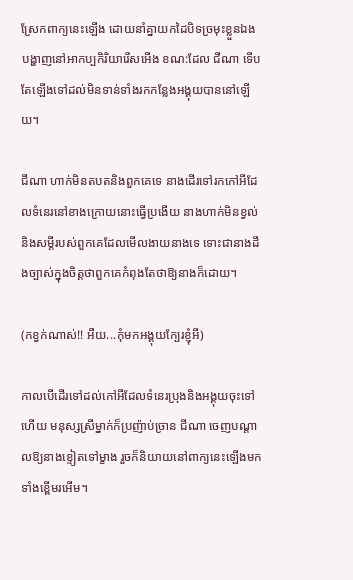ស្រែកពាក្យនេះឡើង ដោយនាំគ្នាយកដៃបិទច្រមុះខ្លួនឯង បង្ហាញនៅអាកប្បកិរិយារើសអើង ខណ:ដែល ជីណា ទើបតែឡើងទៅដល់មិនទាន់ទាំងរកកន្លែងអង្គុយបាននៅឡើយ។

ជីណា ហាក់មិនតបតនិងពួកគេទេ នាងដើរទៅរកកៅអីដែលទំនេរនៅខាងក្រោយនោះធ្វើប្រងើយ នាងហាក់មិនខ្វល់និងសម្តីរបស់ពួកគេដែលមើលងាយនាងទេ ទោះជានាងដឹងច្បាស់ក្នុងចិត្តថាពួកគេកំពុងតែថាឱ្យនាងក៏ដោយ។

(កខ្វក់ណាស់!! អឺយ...កុំមកអង្គុយក្បែរខ្ញុំអី)

កាលបើដើរទៅដល់កៅអីដែលទំនេរប្រុងនិងអង្គុយចុះទៅហើយ មនុស្សស្រីម្នាក់ក៏ប្រញ៉ាប់ច្រាន ជីណា ចេញបណ្តាលឱ្យនាងខ្ទៀតទៅម្ខាង រួចក៏និយាយនៅពាក្យនេះឡើងមកទាំងខ្ពើមរអើម។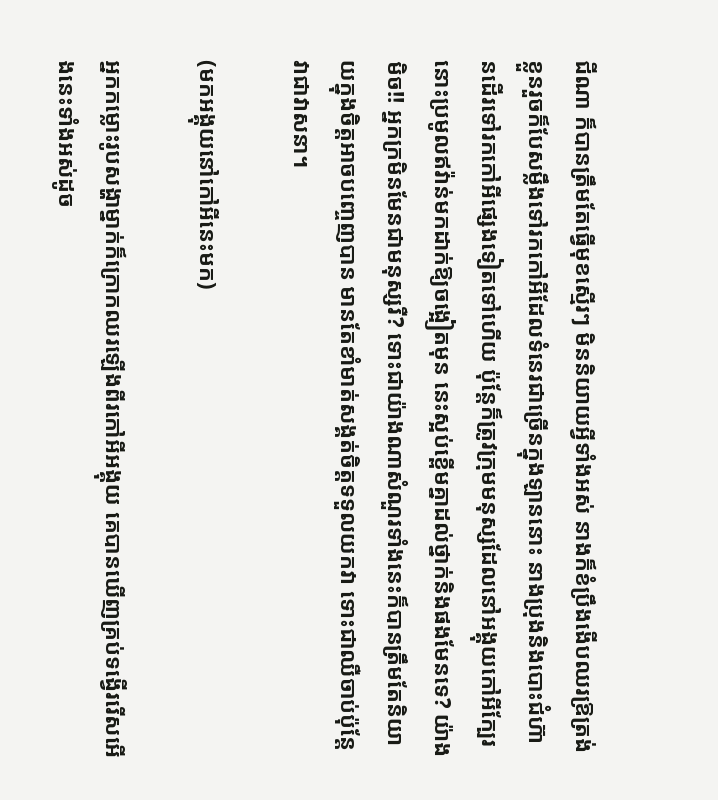ជីណា ក៏បានត្រឹមតែធ្វើមុខស្មើរៗ មិននិយាយអ្វីទាំងអស់ នាងក៏ខំប្រឹងងើបឈរឱ្រត្រង់ខ្លួនរួចក៏បែសម្លឹងទៅរកកៅអីដែលទំនេរជាច្រើនក្នុងឡាននោះ នាងប្រុងនិងបោះជំហ៊ានដើរទៅរកកៅអីផ្សេងទៀតទៅហើយ ប៉ុន្តែក៏ត្រូវក្រុមមនុស្សដែលនៅអង្គុយកៅអីក្បែរនោះប្រមូលឥវ៉ាន់មកដាក់ឱ្យចង្អៀតមុន នេះស្អប់ខ្ពើមគ្នាដល់ថ្នាក់និងផងមែនទេ? យ៉ាងមិច!! អ្នកក្រមិនមែនជាមនុស្សរឺ? ទោះជាយ៉ាងណាសំណួរទាំងនេះក៏បានត្រឹមតែនិយាយក្នុងចិត្តអាចបញ្ចេញបាន មានតែខាំមាត់សង្គត់ចិត្តទទួលយកវា ទោះជាឈឺចាប់ប៉ុន្តែវាជាវាសនា។

(មកអង្គុយនៅកៅអីនេះមក)

អ្នកកម្លោះរូបសង្ហាម្នាក់ក៏ក្រោកឈរឡើងពីរកៅអីអង្គុយ គេបានឃើញគ្រប់ទង្វើររើសអើងនេះទាំងអស់ដូច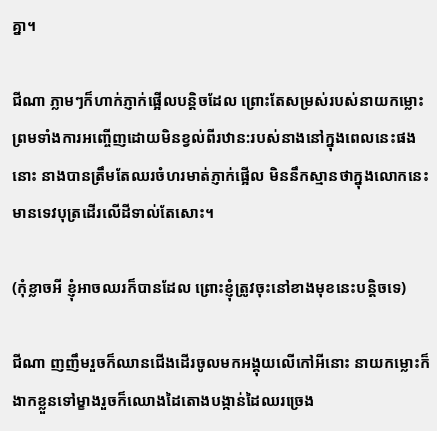គ្នា។

ជីណា ភ្លាមៗក៏ហាក់ភ្ញាក់ផ្អើលបន្តិចដែល ព្រោះតែសម្រស់របស់នាយកម្លោះព្រមទាំងការអញ្ចើញដោយមិនខ្វល់ពីរឋាន:របស់នាងនៅក្នុងពេលនេះផងនោះ នាងបានត្រឹមតែឈរចំហរមាត់ភ្ញាក់ផ្អើល មិននឹកស្មានថាក្នុងលោកនេះមានទេវបុត្រដើរលើដីទាល់តែសោះ។

(កុំខ្លាចអី ខ្ញុំអាចឈរក៏បានដែល ព្រោះខ្ញុំត្រូវចុះនៅខាងមុខនេះបន្តិចទេ)

ជីណា ញញឹមរួចក៏ឈានជើងដើរចូលមកអង្គុយលើកៅអីនោះ នាយកម្លោះក៏ងាកខ្លួនទៅម្ខាងរួចក៏ឈោងដៃតោងបង្កាន់ដៃឈរច្រេង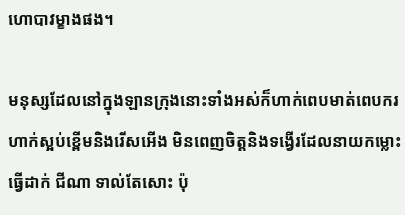ហោបាវម្ខាងផង។

មនុស្សដែលនៅក្នុងឡានក្រុងនោះទាំងអស់ក៏ហាក់ពេបមាត់ពេបករ ហាក់ស្អប់ខ្ពើមនិងរើសអើង មិនពេញចិត្តនិងទង្វើរដែលនាយកម្លោះធ្វើដាក់ ជីណា ទាល់តែសោះ ប៉ុ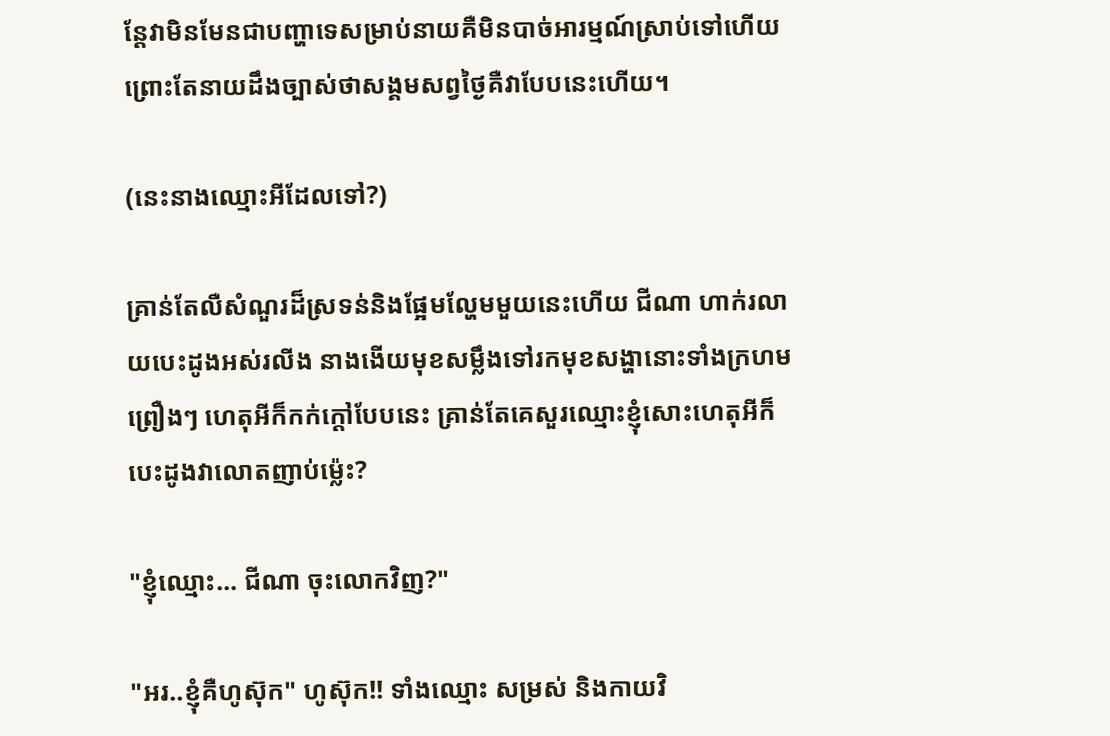ន្តែវាមិនមែនជាបញ្ហាទេសម្រាប់នាយគឺមិនបាច់អារម្មណ៍ស្រាប់ទៅហើយ ព្រោះតែនាយដឹងច្បាស់ថាសង្គមសព្វថ្ងៃគឺវាបែបនេះហើយ។

(នេះនាងឈ្មោះអីដែលទៅ?)

គ្រាន់តែលឺសំណួរដ៏ស្រទន់និងផ្អែមល្ហែមមួយនេះហើយ ជីណា ហាក់រលាយបេះដូងអស់រលីង នាងងើយមុខសម្លឹងទៅរកមុខសង្ហានោះទាំងក្រហមព្រឿងៗ ហេតុអីក៏កក់ក្តៅបែបនេះ គ្រាន់តែគេសួរឈ្មោះខ្ញុំសោះហេតុអីក៏បេះដូងវាលោតញាប់ម្ល៉េះ?

"ខ្ញុំឈ្មោះ… ជីណា ចុះលោកវិញ?"

"អរ..ខ្ញុំគឺហូស៊ុក" ហូស៊ុក!! ទាំងឈ្មោះ សម្រស់ និងកាយវិ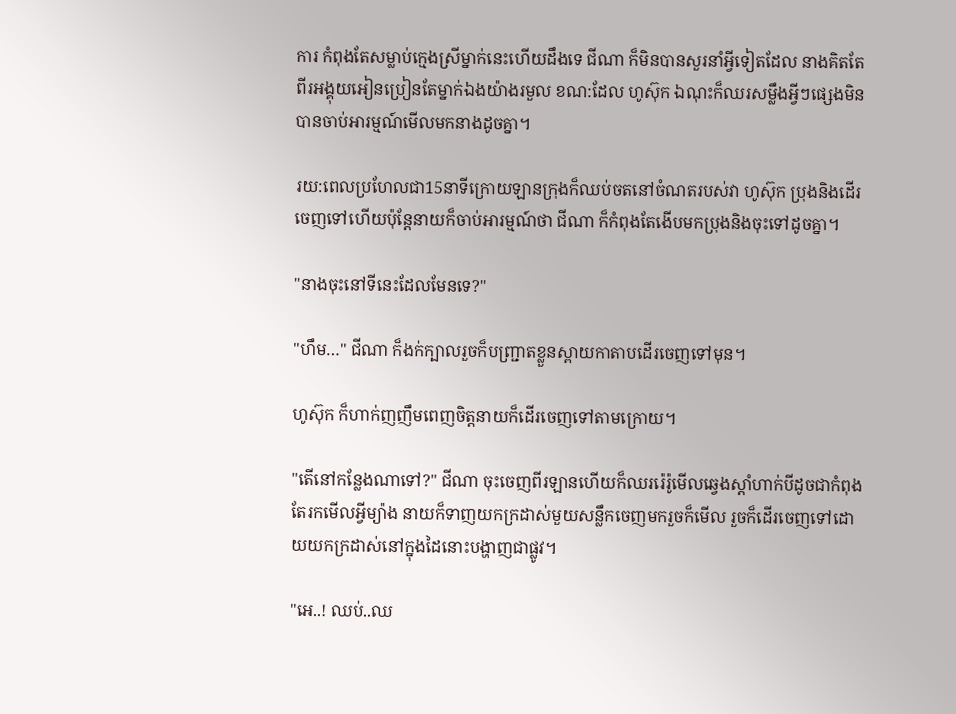ការ កំពុងតែសម្លាប់ក្មេងស្រីម្នាក់នេះហើយដឹងទេ ជីណា ក៏មិនបានសួរនាំអ្វីទៀតដែល នាងគិតតែពីរអង្គុយអៀនប្រៀនតែម្នាក់ឯងយ៉ាងរមួល ខណ:ដែល ហូស៊ុក ឯណុះក៏ឈរសម្លឹងអ្វីៗផ្សេងមិនបានចាប់អារម្មណ៍មើលមកនាងដូចគ្នា។

រយ:ពេលប្រហែលជា15នាទីក្រោយឡានក្រុងក៏ឈប់ចតនៅចំណតរបស់វា ហូស៊ុក ប្រុងនិងដើរចេញទៅហើយប៉ុន្តែនាយក៏ចាប់អារម្មណ៍ថា ជីណា ក៏កំពុងតែងើបមកប្រុងនិងចុះទៅដូចគ្នា។

"នាងចុះនៅទីនេះដែលមែនទេ?"

"ហឹម…" ជីណា ក៏ងក់ក្បាលរួចក៏បញ្ជ្រាតខ្លួនស្ពាយកាតាបដើរចេញទៅមុន។

ហូស៊ុក ក៏ហាក់ញញឹមពេញចិត្តនាយក៏ដើរចេញទៅតាមក្រោយ។

"តើនៅកន្លែងណាទៅ?" ជីណា ចុះចេញពីរឡានហើយក៏ឈររ៉េរ៉ូមើលឆ្វេងស្តាំហាក់បីដូចជាកំពុងតែរកមើលអ្វីម្យ៉ាង នាយក៏ទាញយកក្រដាស់មួយសន្លឹកចេញមករួចក៏មើល រួចក៏ដើរចេញទៅដោយយកក្រដាស់នៅក្នុងដៃនោះបង្ហាញជាផ្លូវ។

"អេ..! ឈប់..ឈ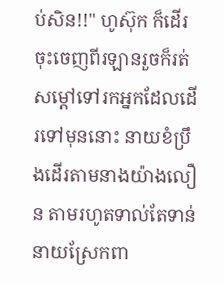ប់សិន!!" ហូស៊ុក ក៏ដើរចុះចេញពីរឡានរួចក៏រត់សម្តៅទៅរកអ្នកដែលដើរទៅមុននោះ នាយខំប្រឹងដើរតាមនាងយ៉ាងលឿន តាមរហូតទាល់តែទាន់ នាយស្រែកពា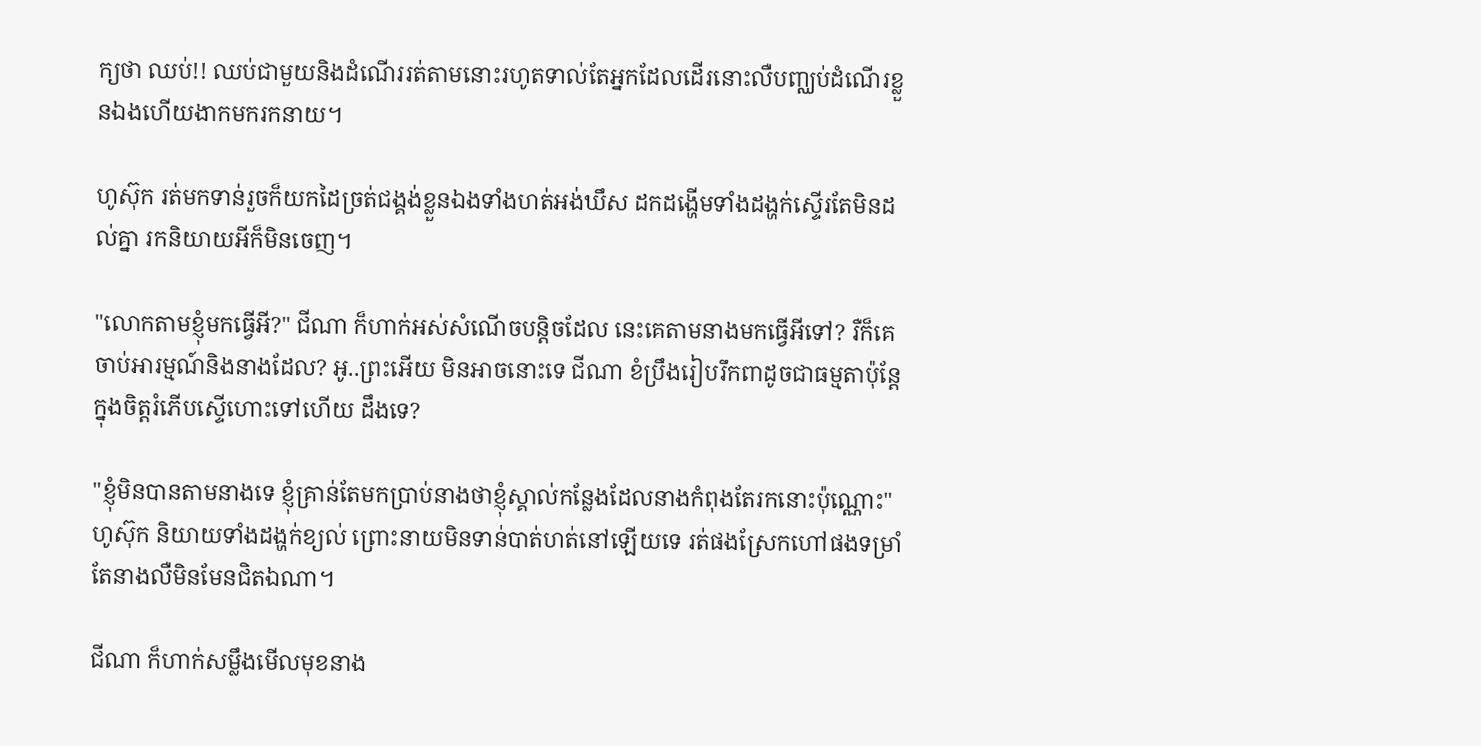ក្យថា ឈប់!! ឈប់ជាមួយនិងដំណើររត់តាមនោះរហូតទាល់តែអ្នកដែលដើរនោះលឺបញ្ឈប់ដំណើរខ្លួនឯងហើយងាកមករកនាយ។

ហូស៊ុក រត់មកទាន់រួចក៏យកដៃច្រត់ជង្គង់ខ្លួនឯងទាំងហត់អង់ឃឹស ដកដង្ហើមទាំងដង្ហក់ស្ទើរតែមិនដល់គ្នា រកនិយាយអីក៏មិនចេញ។

"លោកតាមខ្ញុំមកធ្វើអី?" ជីណា ក៏ហាក់អស់សំណើចបន្តិចដែល នេះគេតាមនាងមកធ្វើអីទៅ? រឺក៏គេចាប់អារម្មណ៍និងនាងដែល? អូ..ព្រះអើយ មិនអាចនោះទេ ជីណា ខំប្រឹងរៀបរឹកពាដូចជាធម្មតាប៉ុន្តែក្នុងចិត្តរំភើបស្ទើហោះទៅហើយ ដឹងទេ?

"ខ្ញុំមិនបានតាមនាងទេ ខ្ញុំគ្រាន់តែមកប្រាប់នាងថាខ្ញុំស្គាល់កន្លែងដែលនាងកំពុងតែរកនោះប៉ុណ្ណោះ" ហូស៊ុក និយាយទាំងដង្ហក់ខ្យល់ ព្រោះនាយមិនទាន់បាត់ហត់នៅឡើយទេ រត់ផងស្រែកហៅផងទម្រាំតែនាងលឺមិនមែនជិតឯណា។

ជីណា ក៏ហាក់សម្លឹងមើលមុខនាង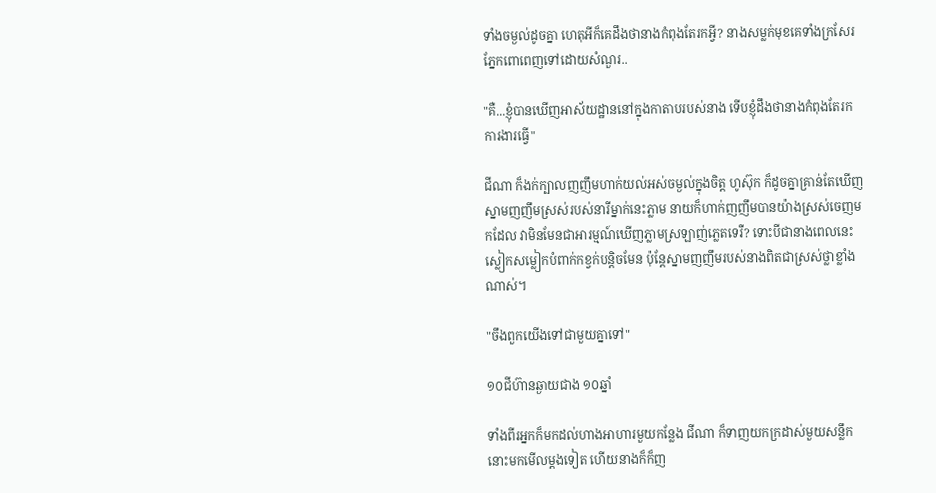ទាំងចម្ងល់ដូចគ្នា ហេតុអីក៏គេដឹងថានាងកំពុងតែរកអ្វី? នាងសម្លក់មុខគេទាំងក្រសែរភ្នែកពោពេញទៅដោយសំណួរ..

"គឺ...ខ្ញុំបានឃើញអាស័យដ្ឋាននៅក្នុងកាតាបរបស់នាង ទើបខ្ញុំដឹងថានាងកំពុងតែរកការងារធ្វើ"

ជីណា ក៏ងក់ក្បាលញញឹមហាក់យល់អស់ចម្ងល់ក្នុងចិត្ត ហូស៊ុក ក៏ដូចគ្នាគ្រាន់តែឃើញស្នាមញញឹមស្រស់របស់នារីម្នាក់នេះភ្លាម នាយក៏ហាក់ញញឹមបានយ៉ាងស្រស់ចេញមកដែល វាមិនមែនជាអារម្មណ៍ឃើញភ្លាមស្រឡាញ់ភ្លេតទេរឺ? ទោះបីជានាងពេលនេះស្លៀកសម្លៀកបំពាក់កខ្វក់បន្តិចមែន ប៉ុន្តែស្នាមញញឹមរបស់នាងពិតជាស្រស់ថ្លាខ្លាំងណាស់។

"ចឹងពួកយើងទៅជាមួយគ្នាទៅ"

១០ជីហ៊ានឆ្ងាយជាង ១០ឆ្នាំ

ទាំងពីរអ្នកក៏មកដល់ហាងអាហារមួយកន្លែង ជីណា ក៏ទាញយកក្រដាស់មួយសន្លឹកនោះមកមើលម្តងទៀត ហើយនាងក៏ក៏ញ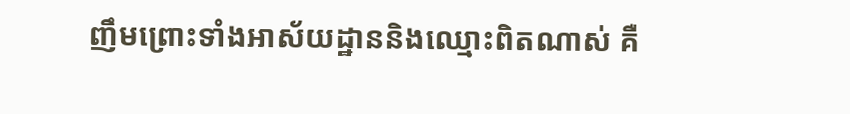ញឹមព្រោះទាំងអាស័យដ្ឋាននិងឈ្មោះពិតណាស់ គឺ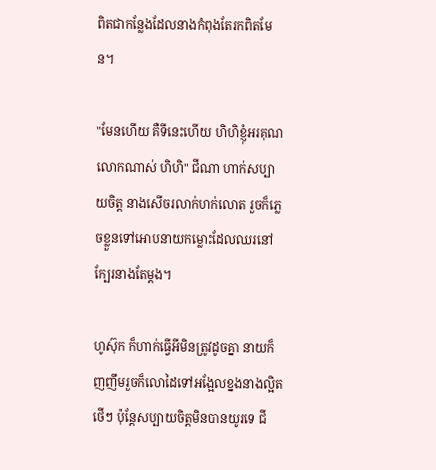ពិតជាកន្លែងដែលនាងកំពុងតែរកពិតមែន។

"មែនហើយ គឺទីនេះហើយ ហិហិខ្ញុំអរគុណលោកណាស់ ហិហិ" ជីណា ហាក់សប្បាយចិត្ត នាងសើចរលាក់ហក់លោត រួចក៏ភ្លេចខ្លួនទៅអោបនាយកម្លោះដែលឈរនៅក្បែរនាងតែម្តង។

ហូស៊ុក ក៏ហាក់ធ្វើអីមិនត្រូវដូចគ្នា នាយក៏ញញឹមរួចក៏លោដៃទៅអង្អែលខ្នងនាងល្អិតថើៗ ប៉ុន្តែសប្បាយចិត្តមិនបានយូរទេ ជី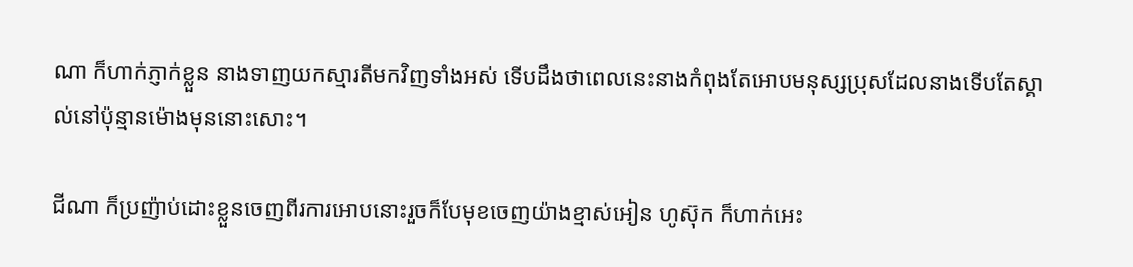ណា ក៏ហាក់ភ្ញាក់ខ្លួន នាងទាញយកស្មារតីមកវិញទាំងអស់ ទើបដឹងថាពេលនេះនាងកំពុងតែអោបមនុស្សប្រុសដែលនាងទើបតែស្គាល់នៅប៉ុន្មានម៉ោងមុននោះសោះ។

ជីណា ក៏ប្រញ៉ាប់ដោះខ្លួនចេញពីរការអោបនោះរួចក៏បែមុខចេញយ៉ាងខ្មាស់អៀន ហូស៊ុក ក៏ហាក់អេះ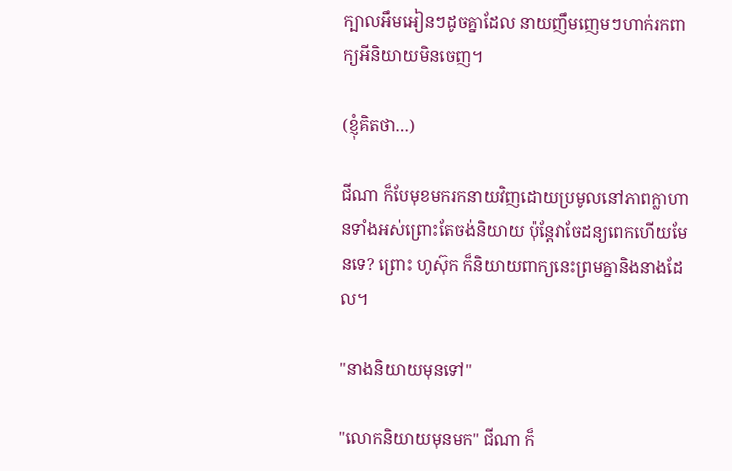ក្បាលអឹមអៀនៗដូចគ្នាដែល នាយញឹមញេមៗហាក់រកពាក្យអីនិយាយមិនចេញ។

(ខ្ញុំគិតថា…)

ជីណា ក៏បែមុខមករកនាយវិញដោយប្រមូលនៅភាពក្លាហានទាំងអស់ព្រោះតែចង់និយាយ ប៉ុន្តែវាចែដន្យពេកហើយមែនទេ? ព្រោះ ហូស៊ុក ក៏និយាយពាក្យនេះព្រមគ្នានិងនាងដែល។

"នាងនិយាយមុនទៅ"

"លោកនិយាយមុនមក" ជីណា ក៏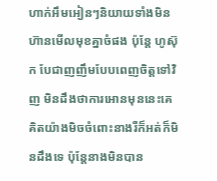ហាក់អឹមអៀនៗនិយាយទាំងមិនហ៊ានមើលមុខគ្នាចំផង ប៉ុន្តែ ហូស៊ុក បែជាញញឹមបែបពេញចិត្តទៅវិញ មិនដឹងថាការអោនមុននេះគេគិតយ៉ាងមិចចំពោះនាងរឺក៏អត់ក៏មិនដឹងទេ ប៉ុន្តែនាងមិនបាន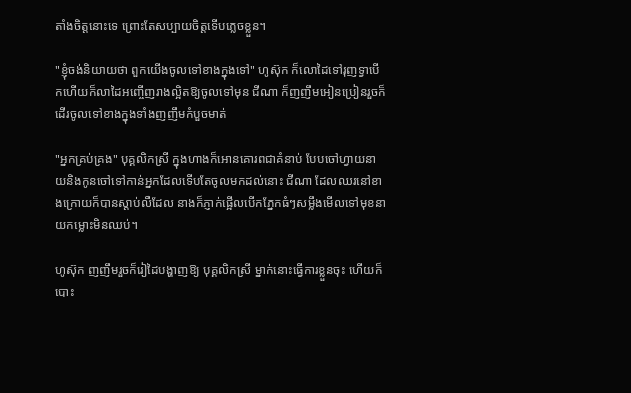តាំងចិត្តនោះទេ ព្រោះតែសប្បាយចិត្តទើបភ្លេចខ្លួន។

"ខ្ញុំចង់និយាយថា ពួកយើងចូលទៅខាងក្នុងទៅ" ហូស៊ុក ក៏លោដៃទៅរុញទ្វាបើកហើយក៏លាដៃអញ្ចើញរាងល្អិតឱ្យចូលទៅមុន ជីណា ក៏ញញឹមអៀនប្រៀនរួចក៏ដើរចូលទៅខាងក្នុងទាំងញញឹមកំបួចមាត់

"អ្នកគ្រប់គ្រង" បុគ្គលិកស្រី ក្នុងហាងក៏អោនគោរពជាគំនាប់ បែបចៅហ្វាយនាយនិងកូនចៅទៅកាន់អ្នកដែលទើបតែចូលមកដល់នោះ ជីណា ដែលឈរនៅខាងក្រោយក៏បានស្តាប់លឺដែល នាងក៏ភ្ញាក់ផ្អើលបើកភ្នែកធំៗសម្លឹងមើលទៅមុខនាយកម្លោះមិនឈប់។

ហូស៊ុក ញញឹមរួចក៏រៀដៃបង្ហាញឱ្យ បុគ្គលិកស្រី ម្នាក់នោះធ្វើការខ្លួនចុះ ហើយក៏បោះ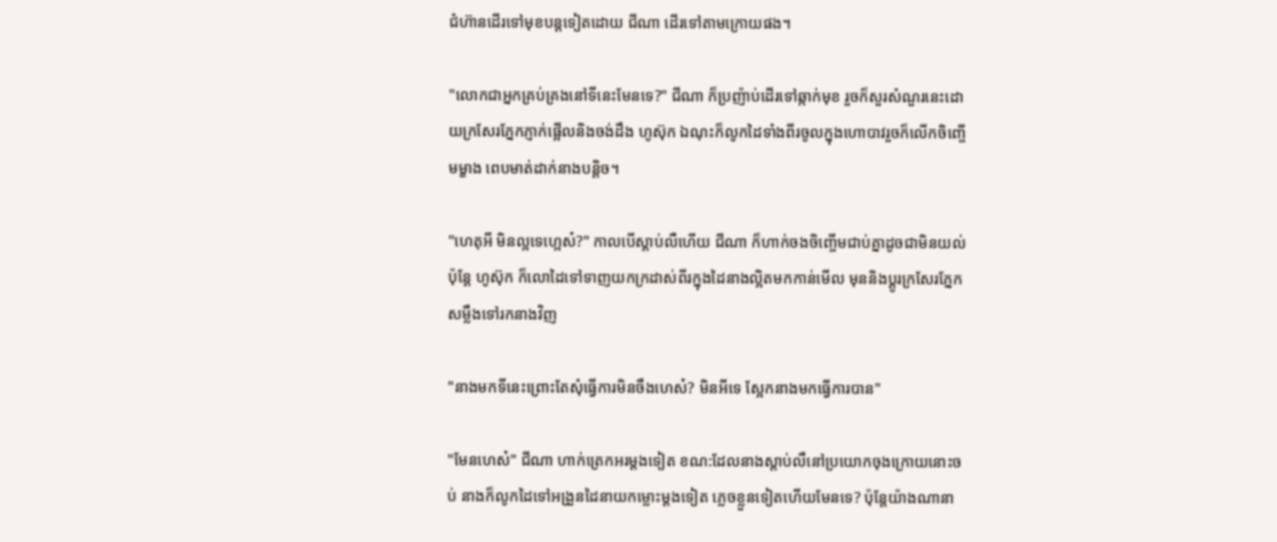ជំហ៊ានដើរទៅមុខបន្តទៀតដោយ ជីណា ដើរទៅតាមក្រោយផង។

"លោកជាអ្នកគ្រប់គ្រងនៅទីនេះមែនទេ?" ជីណា ក៏ប្រញ៉ាប់ដើរទៅឆ្កាក់មុខ រួចក៏សួរសំណួរនេះដោយក្រសែរភ្នែកភ្ញាក់ផ្អើលនិងចង់ដឹង ហូស៊ុក ឯណុះក៏លូកដៃទាំងពីរចូលក្នុងហោបាវរួចក៏លើកចិញ្ចើមម្ខាង ពេបមាត់ដាក់នាងបន្តិច។

"ហេតុអី មិនល្អទេហ្អេស៎?" កាលបើស្តាប់លឺហើយ ជីណា ក៏ហាក់ចងចិញ្ចើមជាប់គ្នាដូចជាមិនយល់ ប៉ុន្តែ ហូស៊ុក ក៏លោដៃទៅទាញយកក្រដាស់ពីរក្នុងដៃនាងល្អិតមកកាន់មើល មុននិងប្តូរក្រសែរភ្នែកសម្លឹងទៅរកនាងវិញ

"នាងមកទីនេះព្រោះតែសុំធ្វើការមិនចឹងហេស៎? មិនអីទេ ស្អែកនាងមកធ្វើការបាន"

"មែនហេស៎" ជីណា ហាក់ត្រេកអរម្តងទៀត ខណ:ដែលនាងស្តាប់លឺនៅប្រយោកចុងក្រោយនោះចប់ នាងក៏លូកដៃទៅអង្រួនដៃនាយកម្លោះម្តងទៀត ភ្លេចខ្លួនទៀតហើយមែនទេ? ប៉ុន្តែយ៉ាងណានា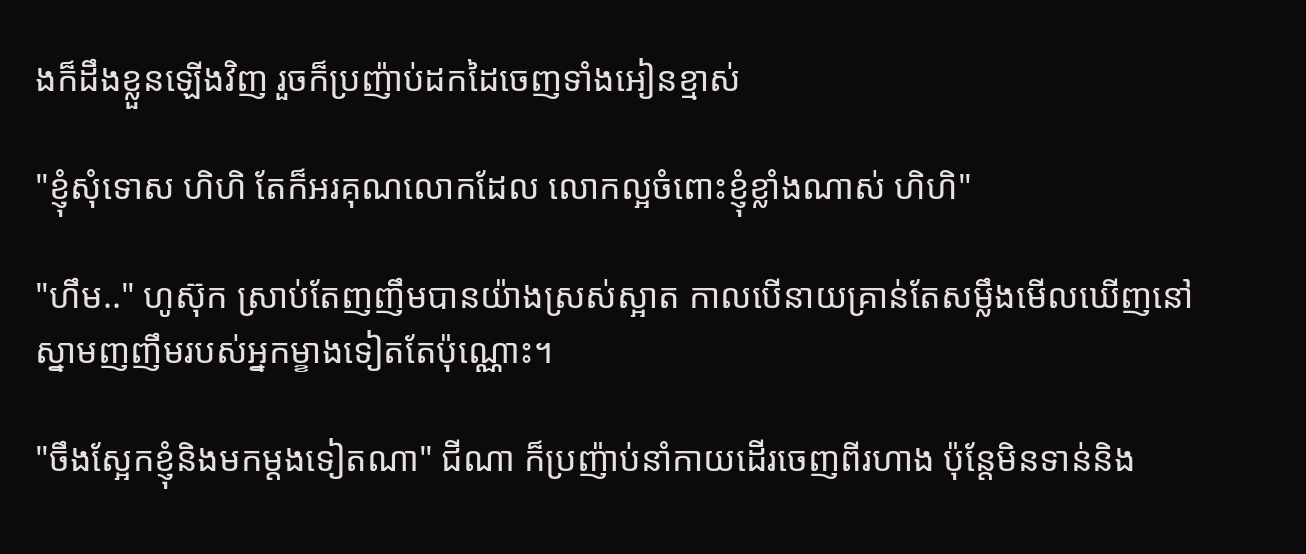ងក៏ដឹងខ្លួនឡើងវិញ រួចក៏ប្រញ៉ាប់ដកដៃចេញទាំងអៀនខ្មាស់

"ខ្ញុំសុំទោស ហិហិ តែក៏អរគុណលោកដែល លោកល្អចំពោះខ្ញុំខ្លាំងណាស់ ហិហិ"

"ហឹម.." ហូស៊ុក ស្រាប់តែញញឹមបានយ៉ាងស្រស់ស្អាត កាលបើនាយគ្រាន់តែសម្លឹងមើលឃើញនៅស្នាមញញឹមរបស់អ្នកម្ខាងទៀតតែប៉ុណ្ណោះ។

"ចឹងស្អែកខ្ញុំនិងមកម្តងទៀតណា" ជីណា ក៏ប្រញ៉ាប់នាំកាយដើរចេញពីរហាង ប៉ុន្តែមិនទាន់និង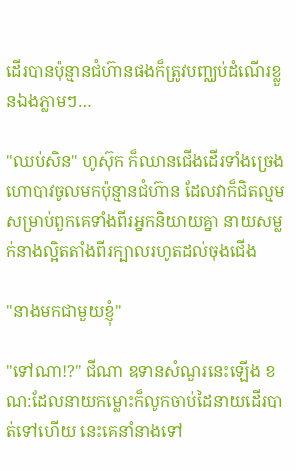ដើរបានប៉ុន្មានជំហ៊ានផងក៏ត្រូវបញ្ឈប់ដំណើរខ្លួនឯងភ្លាមៗ…

"ឈប់សិន" ហូស៊ុក ក៏ឈានជើងដើរទាំងច្រេងហោបាវចូលមកប៉ុន្មានជំហ៊ាន ដែលវាក៏ជិតល្មមសម្រាប់ពួកគេទាំងពីរអ្នកនិយាយគ្នា នាយសម្លក់នាងល្អិតតាំងពីរក្បាលរហូតដល់ចុងជើង

"នាងមកជាមួយខ្ញុំ"

"ទៅណា!?" ជីណា ឧទានសំណួរនេះឡើង ខណ:ដែលនាយកម្លោះក៏លូកចាប់ដៃនាយដើរបាត់ទៅហើយ នេះគេនាំនាងទៅ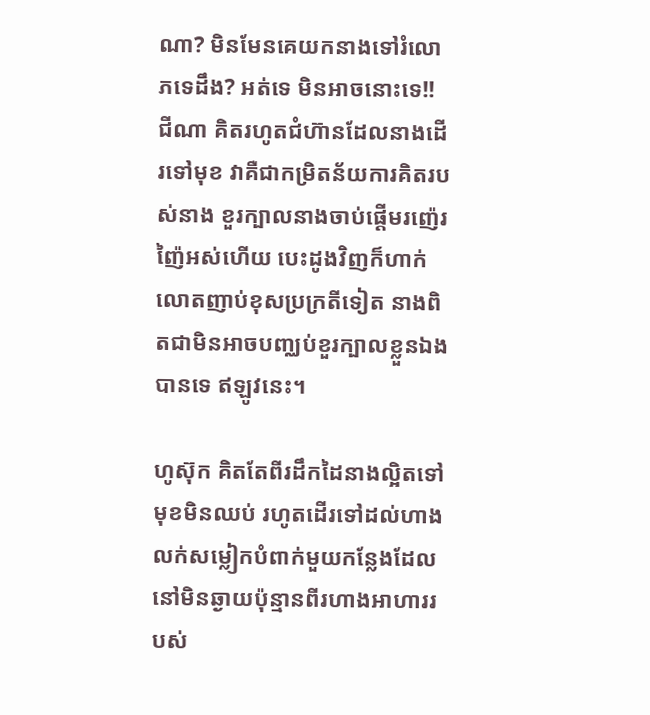ណា? មិនមែនគេយកនាងទៅរំលោភទេដឹង? អត់ទេ មិនអាចនោះទេ!! ជីណា គិតរហូតជំហ៊ានដែលនាងដើរទៅមុខ វាគឺជាកម្រិតន័យការគិតរបស់នាង ខួរក្បាលនាងចាប់ផ្តើមរញ៉េរញ៉ៃអស់ហើយ បេះដូងវិញក៏ហាក់លោតញាប់ខុសប្រក្រតីទៀត នាងពិតជាមិនអាចបញ្ឈប់ខួរក្បាលខ្លួនឯងបានទេ ឥឡូវនេះ។

ហូស៊ុក គិតតែពីរដឹកដៃនាងល្អិតទៅមុខមិនឈប់ រហូតដើរទៅដល់ហាងលក់សម្លៀកបំពាក់មួយកន្លែងដែលនៅមិនឆ្ងាយប៉ុន្មានពីរហាងអាហាររបស់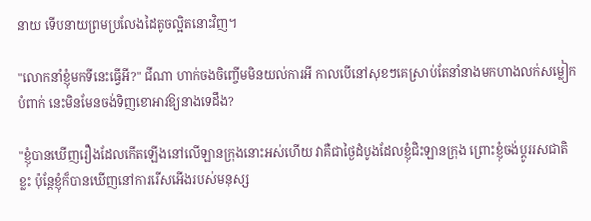នាយ ទើបនាយព្រមប្រលែងដៃតូចល្អិតនោះវិញ។

"លោកនាំខ្ញុំមកទីនេះធ្វើអី?" ជីណា ហាក់ចងចិញ្ចើមមិនយល់ការអី កាលបើនៅសុខៗគេស្រាប់តែនាំនាងមកហាងលក់សម្លៀកបំពាក់ នេះមិនមែនចង់ទិញខោអាវឱ្យនាងទេដឹង?

"ខ្ញុំបានឃើញរឿងដែលកើតឡើងនៅលើឡានក្រុងនោះអស់ហើយ វាគឺជាថ្ងៃដំបូងដែលខ្ញុំជិះឡានក្រុង ព្រោះខ្ញុំចង់ប្តូររសជាតិខ្លះ ប៉ុន្តែខ្ញុំក៏បានឃើញនៅការរើសអើងរបស់មនុស្ស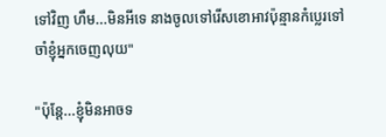ទៅវិញ ហឹម...មិនអីទេ នាងចូលទៅរើសខោអាវប៉ុន្មានកំប្លេរទៅ ចាំខ្ញុំអ្នកចេញលុយ"

"ប៉ុន្តែ...ខ្ញុំមិនអាចទ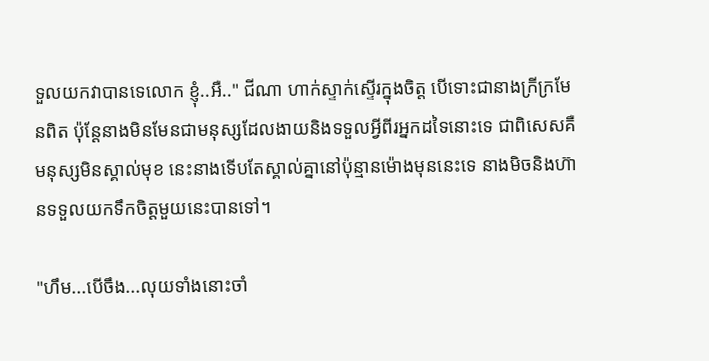ទួលយកវាបានទេលោក ខ្ញុំ..អឺ.." ជីណា ហាក់ស្ទាក់ស្ទើរក្នុងចិត្ត បើទោះជានាងក្រីក្រមែនពិត ប៉ុន្តែនាងមិនមែនជាមនុស្សដែលងាយនិងទទួលអ្វីពីរអ្នកដទៃនោះទេ ជាពិសេសគឺមនុស្សមិនស្គាល់មុខ នេះនាងទើបតែស្គាល់គ្នានៅប៉ុន្មានម៉ោងមុននេះទេ នាងមិចនិងហ៊ានទទួលយកទឹកចិត្តមួយនេះបានទៅ។

"ហឹម...បើចឹង...លុយទាំងនោះចាំ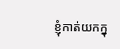ខ្ញុំកាត់យកក្នុ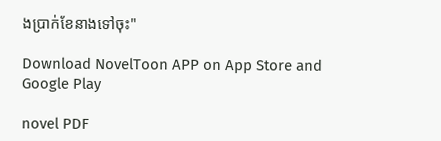ងប្រាក់ខែនាងទៅចុះ"

Download NovelToon APP on App Store and Google Play

novel PDF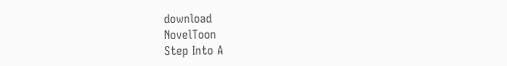download
NovelToon
Step Into A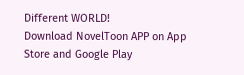Different WORLD!
Download NovelToon APP on App Store and Google Play